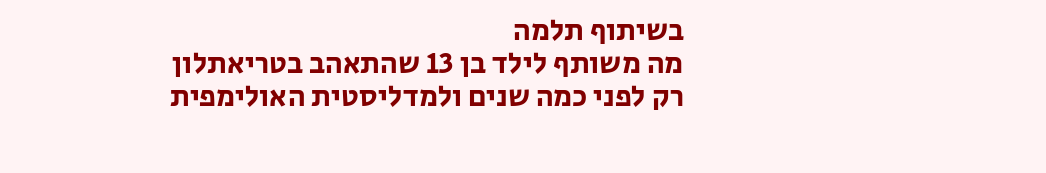בשיתוף תלמה
מה משותף לילד בן 13 שהתאהב בטריאתלון רק לפני כמה שנים ולמדליסטית האולימפית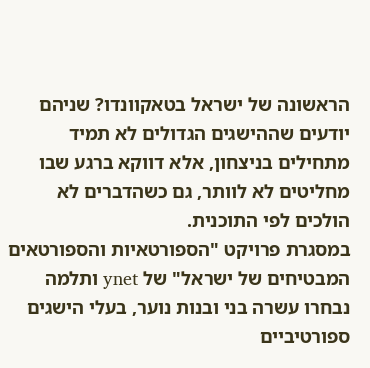הראשונה של ישראל בטאקוונדו? שניהם יודעים שההישגים הגדולים לא תמיד מתחילים בניצחון, אלא דווקא ברגע שבו מחליטים לא לוותר, גם כשהדברים לא הולכים לפי התוכנית.
במסגרת פרויקט "הספורטאיות והספורטאים המבטיחים של ישראל" של ynet ותלמה נבחרו עשרה בני ובנות נוער, בעלי הישגים ספורטיביים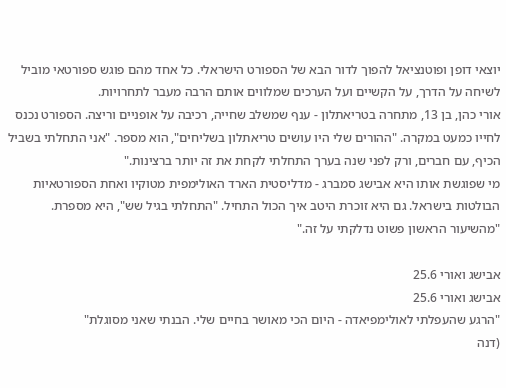יוצאי דופן ופוטנציאל להפוך לדור הבא של הספורט הישראלי. כל אחד מהם פוגש ספורטאי מוביל לשיחה על הדרך, על הקשיים ועל הערכים שמלווים אותם הרבה מעבר לתחרויות.
אורי כהן, בן 13, מתחרה בטריאתלון - ענף שמשלב שחייה, רכיבה על אופניים וריצה. הספורט נכנס לחייו כמעט במקרה. "ההורים שלי היו עושים טריאתלון בשליחים", הוא מספר. "אני התחלתי בשביל הכיף, עם חברים, ורק לפני שנה בערך התחלתי לקחת את זה יותר ברצינות."
מי שפוגשת אותו היא אבישג סמברג - מדליסטית הארד האולימפית מטוקיו ואחת הספורטאיות הבולטות בישראל. גם היא זוכרת היטב איך הכול התחיל. "התחלתי בגיל שש", היא מספרת. "מהשיעור הראשון פשוט נדלקתי על זה."

אבישג ואורי 25.6
אבישג ואורי 25.6
"הרגע שהעפלתי לאולימפיאדה - היום הכי מאושר בחיים שלי. הבנתי שאני מסוגלת"
(דנה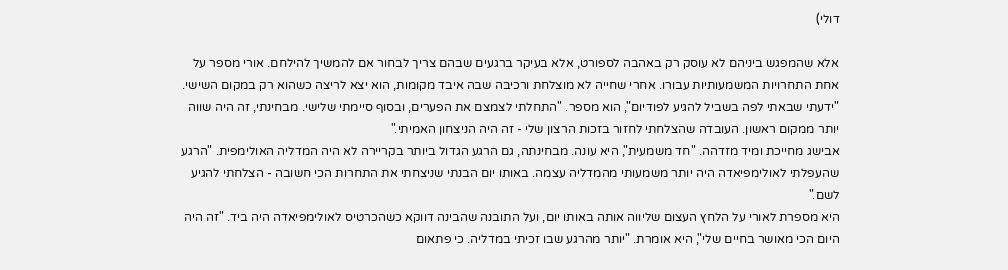דולי)

אלא שהמפגש ביניהם לא עוסק רק באהבה לספורט, אלא בעיקר ברגעים שבהם צריך לבחור אם להמשיך להילחם. אורי מספר על אחת התחרויות המשמעותיות עבורו. אחרי שחייה לא מוצלחת ורכיבה שבה איבד מקומות, הוא יצא לריצה כשהוא רק במקום השישי.
"ידעתי שבאתי לפה בשביל להגיע לפודיום", הוא מספר. "התחלתי לצמצם את הפערים, ובסוף סיימתי שלישי. מבחינתי, זה היה שווה יותר ממקום ראשון. העובדה שהצלחתי לחזור בזכות הרצון שלי - זה היה הניצחון האמיתי."
אבישג מחייכת ומיד מזדהה. "חד משמעית", היא עונה. מבחינתה, גם הרגע הגדול ביותר בקריירה לא היה המדליה האולימפית. "הרגע שהעפלתי לאולימפיאדה היה יותר משמעותי מהמדליה עצמה. באותו יום הבנתי שניצחתי את התחרות הכי חשובה - הצלחתי להגיע לשם."
היא מספרת לאורי על הלחץ העצום שליווה אותה באותו יום, ועל התובנה שהבינה דווקא כשהכרטיס לאולימפיאדה היה ביד. "זה היה היום הכי מאושר בחיים שלי", היא אומרת. "יותר מהרגע שבו זכיתי במדליה. כי פתאום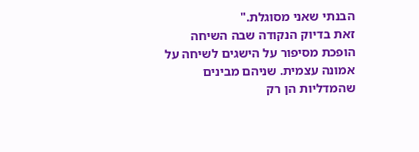הבנתי שאני מסוגלת."
זאת בדיוק הנקודה שבה השיחה הופכת מסיפור על הישגים לשיחה על אמונה עצמית. שניהם מבינים שהמדליות הן רק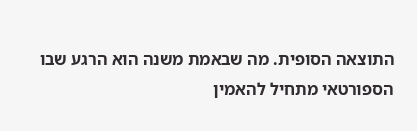התוצאה הסופית. מה שבאמת משנה הוא הרגע שבו הספורטאי מתחיל להאמין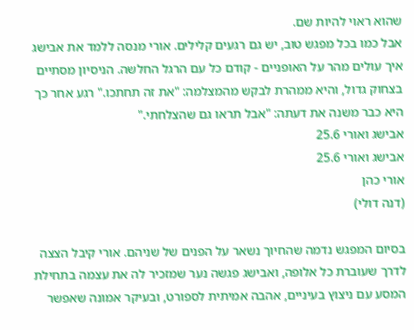שהוא ראוי להיות שם.
אבל כמו בכל מפגש טוב, יש גם רגעים קלילים. אורי מנסה ללמד את אבישג איך עולים מהר על האופניים - קודם כל עם הרגל החלשה. הניסיון מסתיים בצחוק גדול, והיא ממהרת לבקש מהמצלמה: "את זה תחתכו." רגע אחר כך היא כבר משנה את דעתה: "אבל תראו גם שהצלחתי."
אבישג ואורי 25.6
אבישג ואורי 25.6
אורי כהן
(דנה דולי)

בסיום המפגש נדמה שהחיוך נשאר על הפנים של שניהם. אורי קיבל הצצה לדרך שעוברת כל אלופה, ואבישג פגשה נער שמזכיר לה את עצמה בתחילת המסע עם ניצוץ בעיניים, אהבה אמיתית לספורט, ובעיקר אמונה שאפשר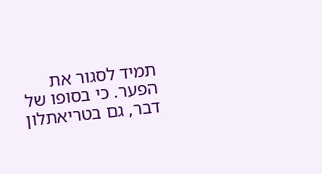תמיד לסגור את הפער. כי בסופו של דבר, גם בטריאתלון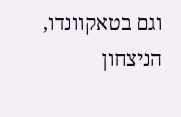וגם בטאקוונדו, הניצחון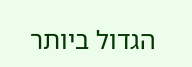הגדול ביותר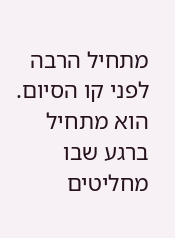מתחיל הרבה לפני קו הסיום. הוא מתחיל ברגע שבו מחליטים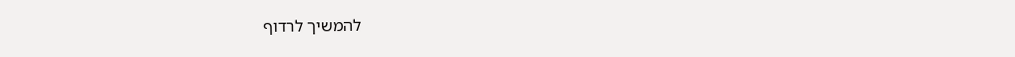להמשיך לרדוף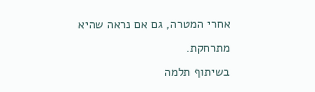אחרי המטרה, גם אם נראה שהיא מתרחקת.
בשיתוף תלמה